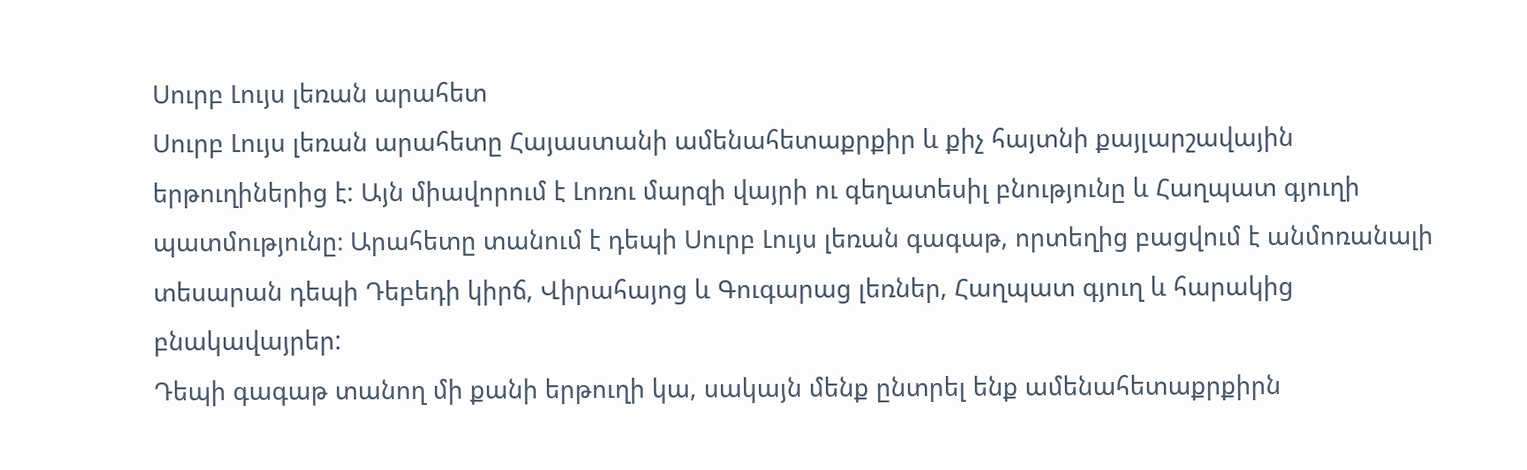Սուրբ Լույս լեռան արահետ
Սուրբ Լույս լեռան արահետը Հայաստանի ամենահետաքրքիր և քիչ հայտնի քայլարշավային երթուղիներից է: Այն միավորում է Լոռու մարզի վայրի ու գեղատեսիլ բնությունը և Հաղպատ գյուղի պատմությունը։ Արահետը տանում է դեպի Սուրբ Լույս լեռան գագաթ, որտեղից բացվում է անմոռանալի տեսարան դեպի Դեբեդի կիրճ, Վիրահայոց և Գուգարաց լեռներ, Հաղպատ գյուղ և հարակից բնակավայրեր:
Դեպի գագաթ տանող մի քանի երթուղի կա, սակայն մենք ընտրել ենք ամենահետաքրքիրն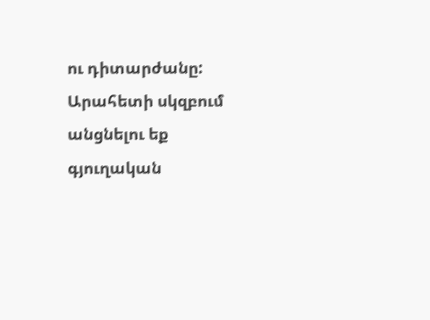ու դիտարժանը: Արահետի սկզբում անցնելու եք գյուղական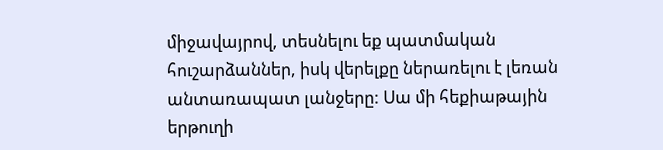միջավայրով, տեսնելու եք պատմական հուշարձաններ, իսկ վերելքը ներառելու է լեռան անտառապատ լանջերը: Սա մի հեքիաթային երթուղի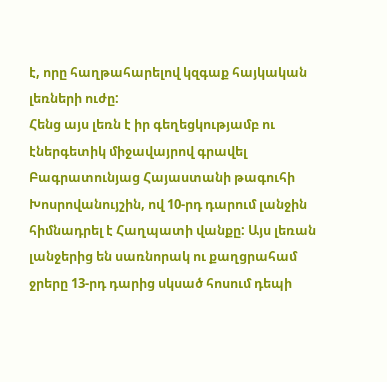է, որը հաղթահարելով կզգաք հայկական լեռների ուժը:
Հենց այս լեռն է իր գեղեցկությամբ ու էներգետիկ միջավայրով գրավել Բագրատունյաց Հայաստանի թագուհի Խոսրովանույշին, ով 10-րդ դարում լանջին հիմնադրել է Հաղպատի վանքը: Այս լեռան լանջերից են սառնորակ ու քաղցրահամ ջրերը 13-րդ դարից սկսած հոսում դեպի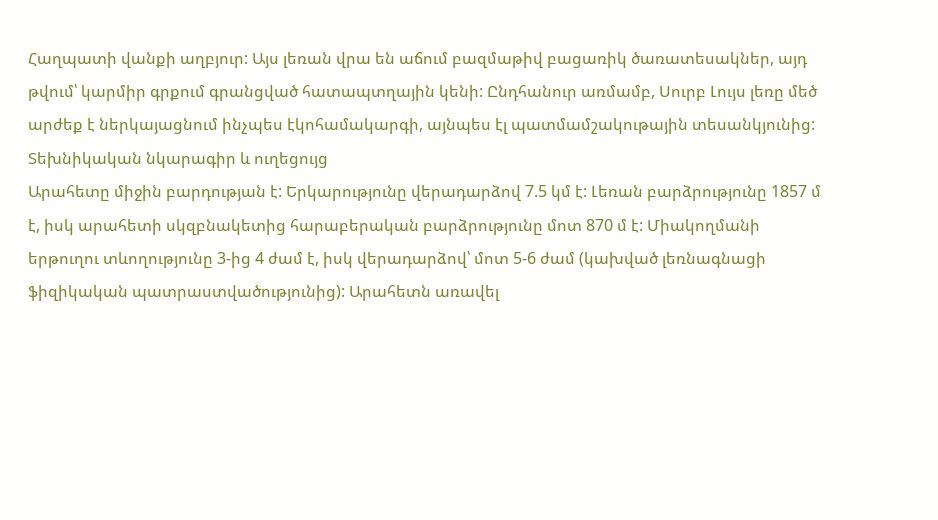Հաղպատի վանքի աղբյուր: Այս լեռան վրա են աճում բազմաթիվ բացառիկ ծառատեսակներ, այդ թվում՝ կարմիր գրքում գրանցված հատապտղային կենի: Ընդհանուր առմամբ, Սուրբ Լույս լեռը մեծ արժեք է ներկայացնում ինչպես էկոհամակարգի, այնպես էլ պատմամշակութային տեսանկյունից:
Տեխնիկական նկարագիր և ուղեցույց
Արահետը միջին բարդության է: Երկարությունը վերադարձով 7.5 կմ է: Լեռան բարձրությունը 1857 մ է, իսկ արահետի սկզբնակետից հարաբերական բարձրությունը մոտ 870 մ է: Միակողմանի երթուղու տևողությունը 3-ից 4 ժամ է, իսկ վերադարձով՝ մոտ 5-6 ժամ (կախված լեռնագնացի ֆիզիկական պատրաստվածությունից): Արահետն առավել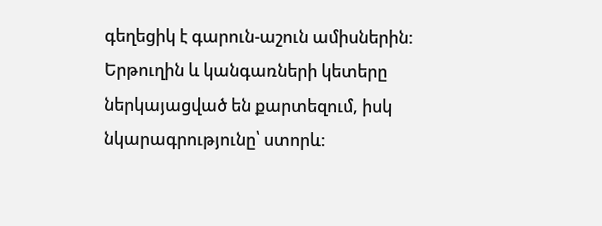գեղեցիկ է գարուն-աշուն ամիսներին: Երթուղին և կանգառների կետերը ներկայացված են քարտեզում, իսկ նկարագրությունը՝ ստորև: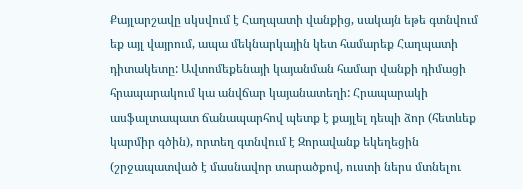Քայլարշավը սկսվում է Հաղպատի վանքից, սակայն եթե գտնվում եք այլ վայրում, ապա մեկնարկային կետ համարեք Հաղպատի դիտակետը: Ավտոմեքենայի կայանման համար վանքի դիմացի հրապարակում կա անվճար կայանատեղի: Հրապարակի ասֆալտապատ ճանապարհով պետք է քայլել դեպի ձոր (հետևեք կարմիր գծին), որտեղ գտնվում է Զորավանք եկեղեցին (շրջապատված է մասնավոր տարածքով, ուստի ներս մտնելու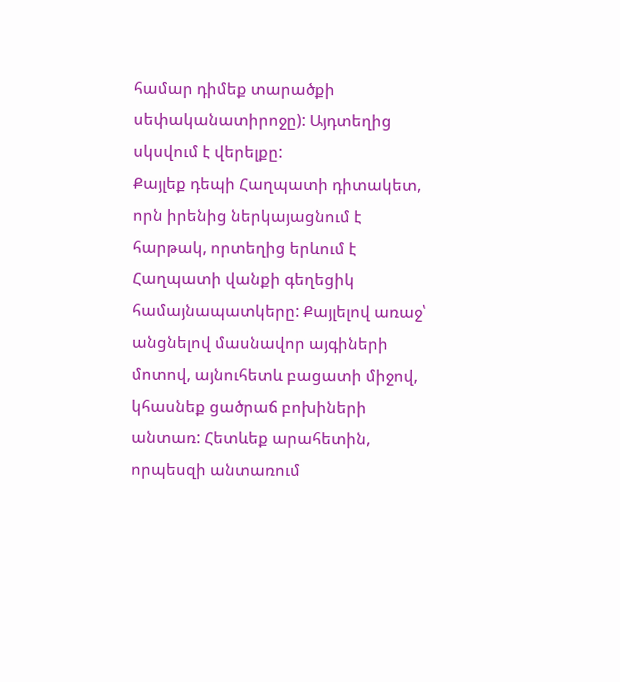համար դիմեք տարածքի սեփականատիրոջը): Այդտեղից սկսվում է վերելքը:
Քայլեք դեպի Հաղպատի դիտակետ, որն իրենից ներկայացնում է հարթակ, որտեղից երևում է Հաղպատի վանքի գեղեցիկ համայնապատկերը: Քայլելով առաջ՝ անցնելով մասնավոր այգիների մոտով, այնուհետև բացատի միջով, կհասնեք ցածրաճ բոխիների անտառ: Հետևեք արահետին, որպեսզի անտառում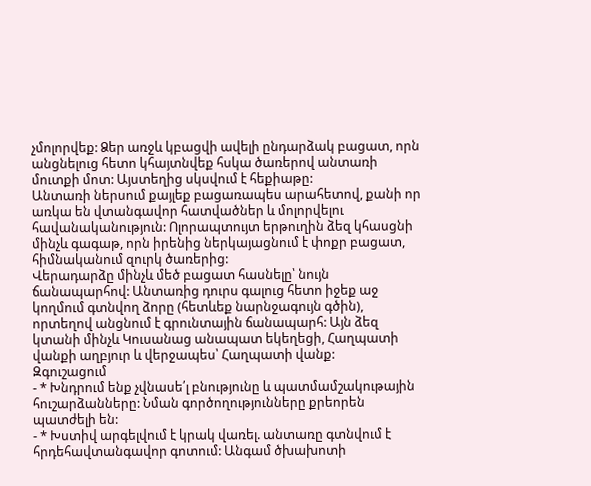չմոլորվեք: Ձեր առջև կբացվի ավելի ընդարձակ բացատ, որն անցնելուց հետո կհայտնվեք հսկա ծառերով անտառի մուտքի մոտ: Այստեղից սկսվում է հեքիաթը:
Անտառի ներսում քայլեք բացառապես արահետով, քանի որ առկա են վտանգավոր հատվածներ և մոլորվելու հավանականություն: Ոլորապտույտ երթուղին ձեզ կհասցնի մինչև գագաթ, որն իրենից ներկայացնում է փոքր բացատ, հիմնականում զուրկ ծառերից:
Վերադարձը մինչև մեծ բացատ հասնելը՝ նույն ճանապարհով: Անտառից դուրս գալուց հետո իջեք աջ կողմում գտնվող ձորը (հետևեք նարնջագույն գծին), որտեղով անցնում է գրունտային ճանապարհ: Այն ձեզ կտանի մինչև Կուսանաց անապատ եկեղեցի, Հաղպատի վանքի աղբյուր և վերջապես՝ Հաղպատի վանք:
Զգուշացում
- * Խնդրում ենք չվնասե՛լ բնությունը և պատմամշակութային հուշարձանները: Նման գործողությունները քրեորեն պատժելի են:
- * Խստիվ արգելվում է կրակ վառել. անտառը գտնվում է հրդեհավտանգավոր գոտում: Անգամ ծխախոտի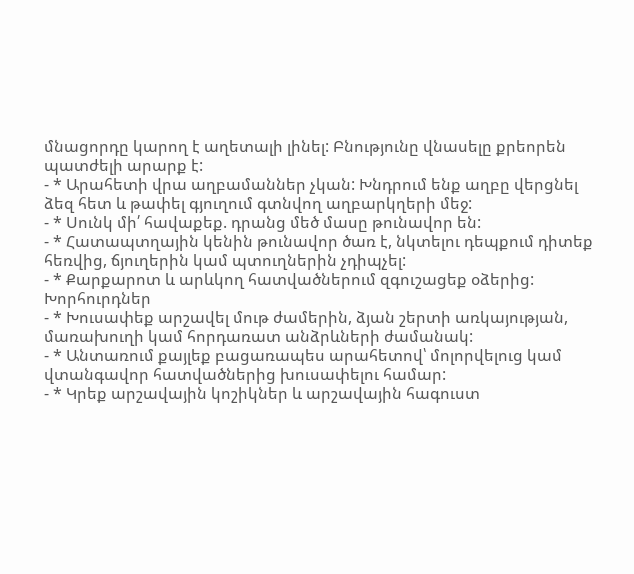մնացորդը կարող է աղետալի լինել: Բնությունը վնասելը քրեորեն պատժելի արարք է:
- * Արահետի վրա աղբամաններ չկան: Խնդրում ենք աղբը վերցնել ձեզ հետ և թափել գյուղում գտնվող աղբարկղերի մեջ:
- * Սունկ մի՛ հավաքեք. դրանց մեծ մասը թունավոր են:
- * Հատապտղային կենին թունավոր ծառ է, նկտելու դեպքում դիտեք հեռվից, ճյուղերին կամ պտուղներին չդիպչել:
- * Քարքարոտ և արևկող հատվածներում զգուշացեք օձերից:
Խորհուրդներ
- * Խուսափեք արշավել մութ ժամերին, ձյան շերտի առկայության, մառախուղի կամ հորդառատ անձրևների ժամանակ:
- * Անտառում քայլեք բացառապես արահետով՝ մոլորվելուց կամ վտանգավոր հատվածներից խուսափելու համար:
- * Կրեք արշավային կոշիկներ և արշավային հագուստ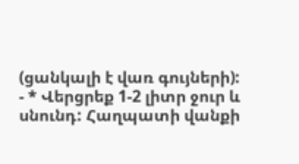(ցանկալի է վառ գույների):
- * Վերցրեք 1-2 լիտր ջուր և սնունդ: Հաղպատի վանքի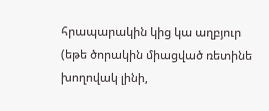հրապարակին կից կա աղբյուր (եթե ծորակին միացված ռետինե խողովակ լինի,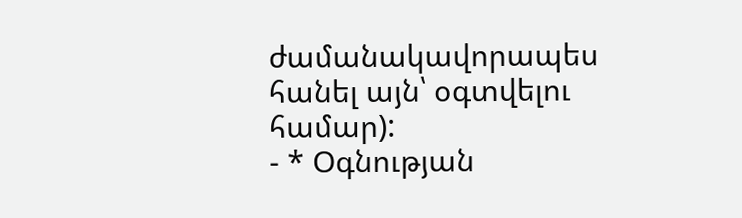ժամանակավորապես հանել այն՝ օգտվելու համար):
- * Օգնության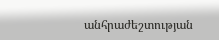անհրաժեշտության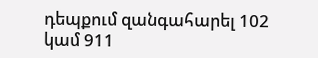դեպքում զանգահարել 102 կամ 911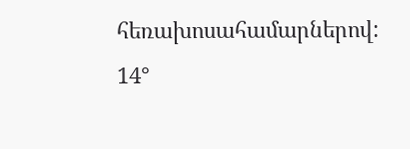հեռախոսահամարներով:
14°